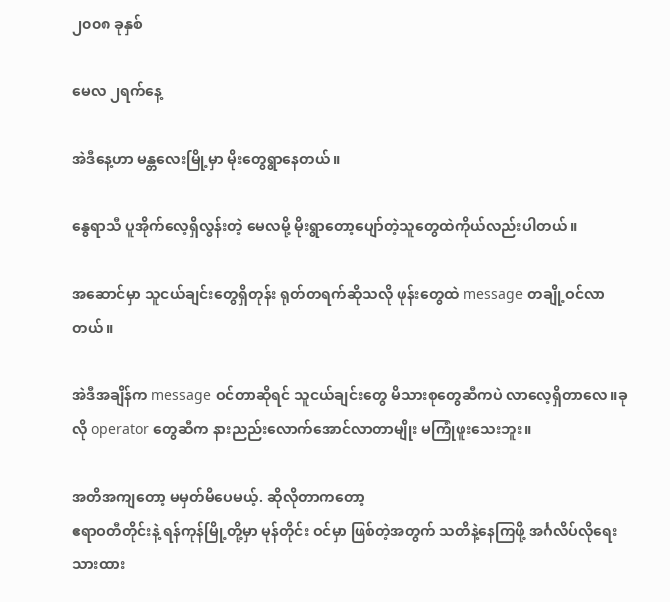၂၀၀၈ ခုနှစ်

မေလ ၂ရက်နေ့

အဲဒီနေ့ဟာ မန္တလေးမြို့မှာ မိုးတွေရွာနေတယ်။

နွေရာသီ ပူအိုက်လေ့ရှိလွန်းတဲ့ မေလမို့ မိုးရွာတော့ပျော်တဲ့သူတွေထဲကိုယ်လည်းပါတယ်။

အဆောင်မှာ သူငယ်ချင်းတွေရှိတုန်း ရုတ်တရက်ဆိုသလို ဖုန်းတွေထဲ message တချို့ဝင်လာတယ်။

အဲဒီအချိန်က message ဝင်တာဆိုရင် သူငယ်ချင်းတွေ မိသားစုတွေဆီကပဲ လာလေ့ရှိတာလေ။ခုလို operator တွေဆီက နားညည်းလောက်အောင်လာတာမျိုး မကြုံဖူးသေးဘူး။

အတိအကျတော့ မမှတ်မိပေမယ့်. ဆိုလိုတာကတော့
ဧရာဝတီတိုင်းနဲ့ ရန်ကုန်မြို့တို့မှာ မုန်တိုင်း ဝင်မှာ ဖြစ်တဲ့အတွက် သတိနဲ့နေကြဖို့ အင်္ဂလိပ်လိုရေးသားထား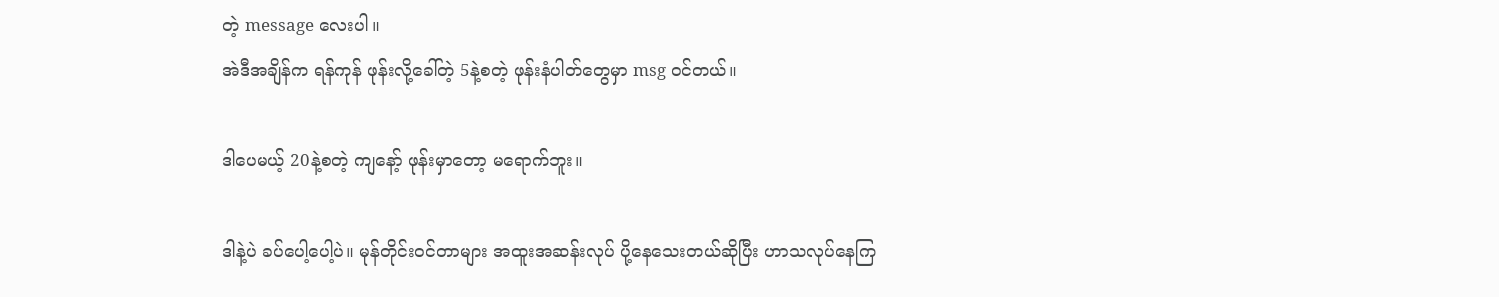တဲ့ message လေးပါ။
အဲဒီအချိန်က ရန်ကုန် ဖုန်းလို့ခေါ်တဲ့ 5နဲ့စတဲ့ ဖုန်းနံပါတ်တွေမှာ msg ဝင်တယ်။

ဒါပေမယ့် 20နဲ့စတဲ့ ကျနော့် ဖုန်းမှာတော့ မရောက်ဘူး။

ဒါနဲ့ပဲ ခပ်ပေါ့ပေါ့ပဲ။ မုန်တိုင်းဝင်တာများ အထူးအဆန်းလုပ် ပို့နေသေးတယ်ဆိုပြီး ဟာသလုပ်နေကြ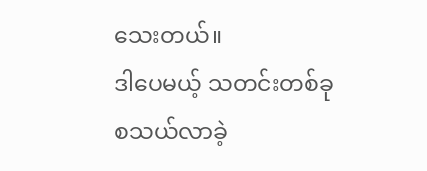သေးတယ်။
ဒါပေမယ့် သတင်းတစ်ခု စသယ်လာခဲ့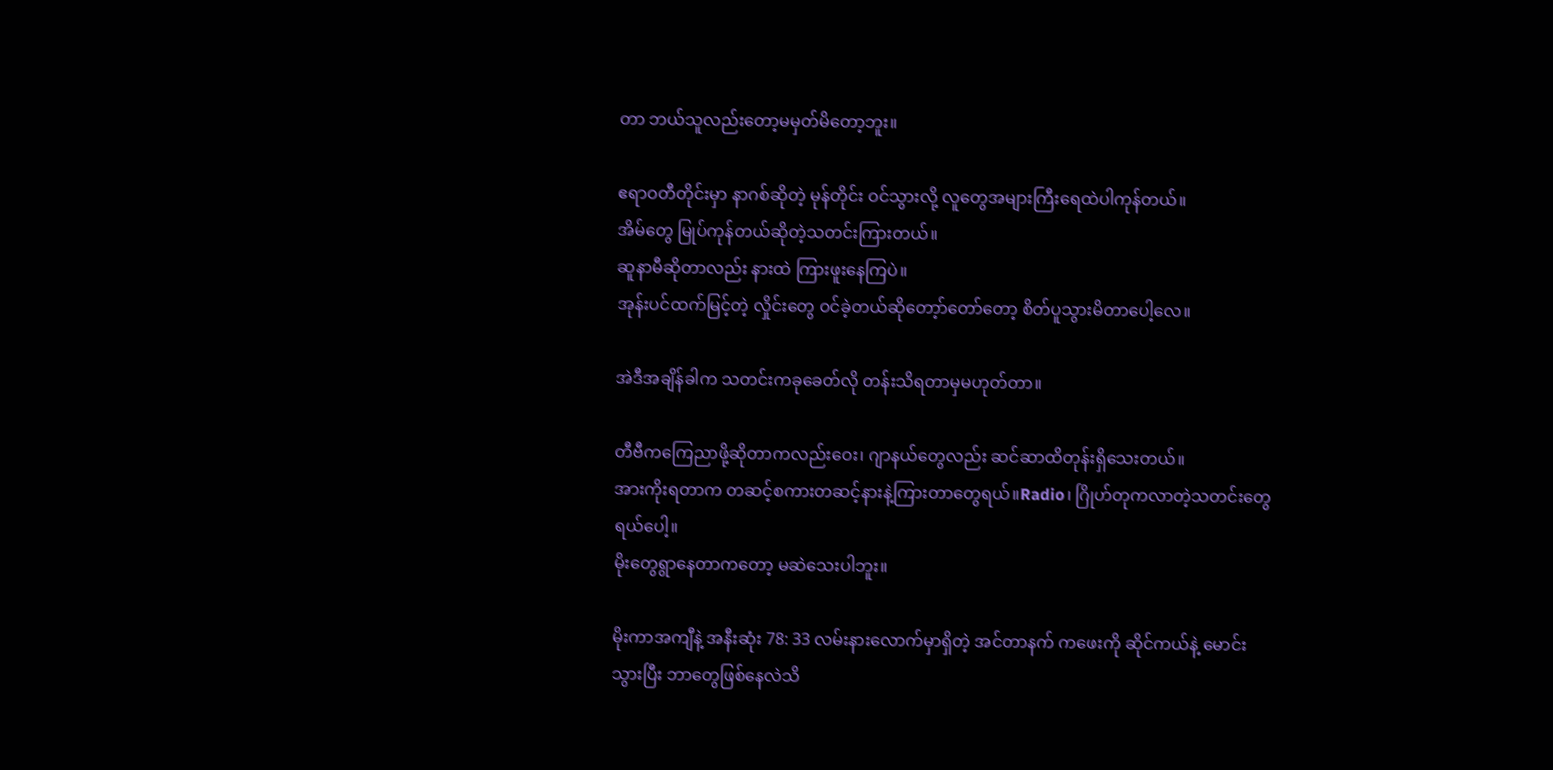တာ ဘယ်သူလည်းတော့မမှတ်မိတော့ဘူး။

ဧရာဝတီတိုင်းမှာ နာဂစ်ဆိုတဲ့ မုန်တိုင်း ဝင်သွားလို့ လူတွေအများကြီးရေထဲပါကုန်တယ်။
အိမ်တွေ မြုပ်ကုန်တယ်ဆိုတဲ့သတင်းကြားတယ်။
ဆူနာမီဆိုတာလည်း နားထဲ ကြားဖူးနေကြပဲ။
အုန်းပင်ထက်မြင့်တဲ့ လှိုင်းတွေ ဝင်ခဲ့တယ်ဆိုတော့ာ်တော်တော့ စိတ်ပူသွားမိတာပေါ့လေ။

အဲဒီအချိန်ခါက သတင်းကခုခေတ်လို တန်းသိရတာမှမဟုတ်တာ။

တီဗီကကြေညာဖို့ဆိုတာကလည်းဝေး၊ ဂျာနယ်တွေလည်း ဆင်ဆာထိတုန်းရှိသေးတယ်။
အားကိုးရတာက တဆင့်စကားတဆင့်နားနဲ့ကြားတာတွေရယ်။Radio၊ ဂြိုဟ်တုကလာတဲ့သတင်းတွေရယ်ပေါ့။
မိုးတွေရွာနေတာကတော့ မဆဲသေးပါဘူး။

မိုးကာအကျီနဲ့ အနီးဆုံး 78: 33 လမ်းနားလောက်မှာရှိတဲ့ အင်တာနက် ကဖေးကို ဆိုင်ကယ်နဲ့ မောင်းသွားပြီး ဘာတွေဖြစ်နေလဲသိ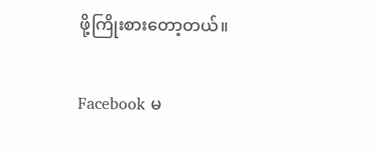ဖို့ကြိုးစားတော့တယ်။

Facebook မ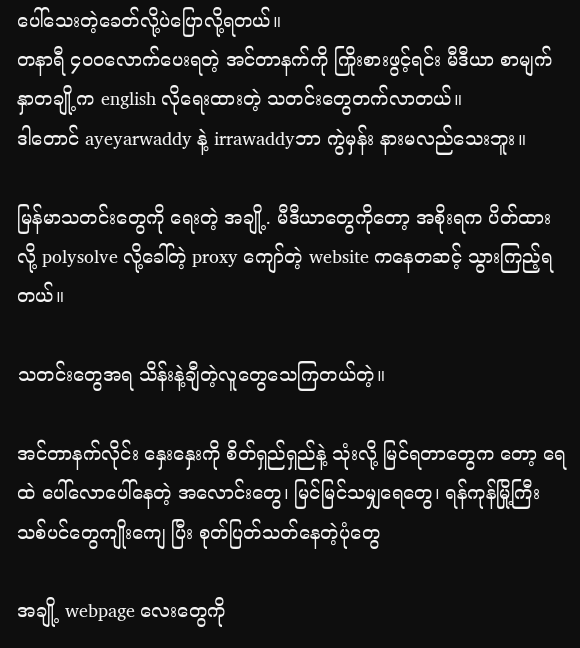ပေါ်သေးတဲ့ခေတ်လို့ပဲပြောလို့ရတယ်။
တနာရီ ၄၀၀လောက်ပေးရတဲ့ အင်တာနက်ကို ကြိုးစားဖွင့်ရင်း မီဒီယာ စာမျက်နှာတချို့က english လိုရေးထားတဲ့ သတင်းတွေတက်လာတယ်။
ဒါတောင် ayeyarwaddy နဲ့ irrawaddyဘာ ကွဲမှန်း နားမလည်သေးဘူး။

မြန်မာသတင်းတွေကို ရေးတဲ့ အချို့. မီဒီယာတွေကိုတော့ အစိုးရက ပိတ်ထားလို့ polysolve လို့ခေါ်တဲ့ proxy ကျော်တဲ့ website ကနေတဆင့် သွားကြည့်ရတယ်။

သတင်းတွေအရ သိန်းနဲ့ချီတဲ့လူတွေသေကြတယ်တဲ့။

အင်တာနက်လိုင်း နှေးနှေးကို စိတ်ရှည်ရှည်နဲ့ သုံးလို့ မြင်ရတာတွေက တော့ ရေထဲ ပေါ်လောပေါ်နေတဲ့ အလောင်းတွေ၊ မြင်မြင်သမျှရေတွေ၊ ရန်ကုန်မြို့ကြီး သစ်ပင်တွေကျိုးကျေ ပြီး စုတ်ပြတ်သတ်နေတဲ့ပုံတွေ

အချို့ webpage လေးတွေကို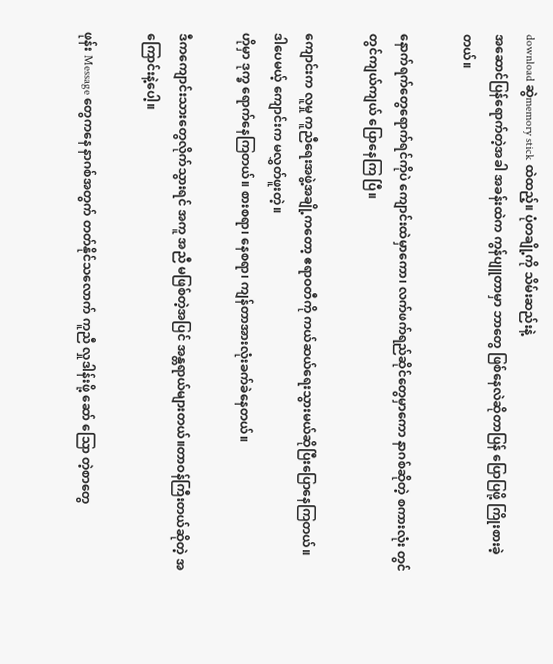download ဆွဲmemory stick ထဲထည့်။ ပုံတချို့ကို သိမ်းဆည်းနဲ့
အဆောင်ပြန်ရောက်တဲ့အခါ အခန်းထဲက ကွန်ပျူတာမှာ ဘာတွေ ဖြစ်နေလဲဆိုတာပြန် ပြောပြဖို့ ကြိုးစားခဲ့တယ်။

နောက်ရက်တွေရောက်ရင်ကိုပဲ ကျောင်းထဲမှာကော၊ လက်ဖက်ရည်ဆိုင်တွေမှာကော နာဂစ်ဆိုတဲ့ စကားလုံး တွင်တွင်ကျယ်ကျယ် ပြောနေကြ ပြီ။

ကျောင်းက လူမှု ကူညီရေးအဖွဲ့အချို့ကတော့ ဧရာဝတီကို ကယ်ဆယ်ရေးသွားမယ်ဆိုပြီးပြောနေကြတယ်။
ဒါပေမယ့် ကျောင်းက မလွှတ်ဖူးတဲ့။
ဟိုမှာ ဒုက္ခ ရောက်နေကြတယ်။ စားစရာ၊ နေစရာ၊ ကျန်တာအားလုံးခက်ခဲနေတယ်။

ဒီကကျောင်းသားတွေလိုက်သွားရင် အကူ အညီ မဖြစ်တဲ့အပြင် အန္တရာယ်များတယ်။တာဝန်ကြီးတယ်ဆိုတဲ့ အကြောင်းနဲ့ပေါ့။

ဖုန်း Message တွေကနေ နာဂစ်အတွက် တတ်နိုင်သလောက် ကူညီ လှုဒါန်းဖို့ ဆော် သြော တဲ့စာတွေ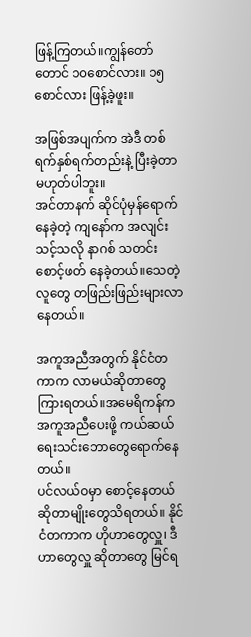ဖြန့်ကြတယ်။ကျွန်တော်တောင် ၁၀စောင်လား။ ၁၅ စောင်လား ဖြန့်ခဲ့ဖူး။

အဖြစ်အပျက်က အဲဒီ တစ်ရက်နှစ်ရက်တည်းနဲ့ ပြီးခဲ့တာမဟုတ်ပါဘူး။
အင်တာနက် ဆိုင်ပုံမှန်ရောက်နေခဲ့တဲ့ ကျနော်က အလျင်းသင့်သလို နာဂစ် သတင်းစောင့်ဖတ် နေခဲ့တယ်။သေတဲ့ လူတွေ တဖြည်းဖြည်းများလာနေတယ်။

အကူအညီအတွက် နိုင်ငံတကာက လာမယ်ဆိုတာတွေကြားရတယ်။အမေရိကန်က အကူအညီပေးဖို့ ကယ်ဆယ်ရေးသင်းဘောတွေရောက်နေတယ်။
ပင်လယ်ဝမှာ စောင့်နေတယ်ဆိုတာမျိုးတွေသိရတယ်။ နိုင်ငံတကာက ဟိုဟာတွေလှူ၊ ဒီဟာတွေလှူ ဆိုတာတွေ မြင်ရ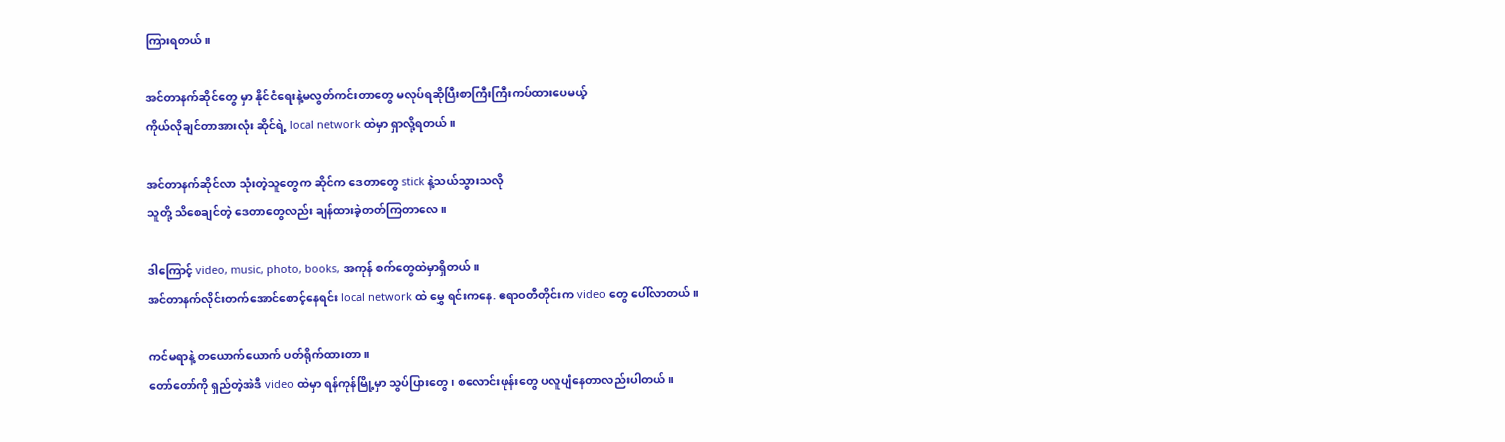ကြားရတယ်။

အင်တာနက်ဆိုင်တွေ မှာ နိုင်ငံရေးနဲ့မလွတ်ကင်းတာတွေ မလုပ်ရဆိုပြီးစာကြီးကြီးကပ်ထားပေမယ့်
ကိုယ်လိုချင်တာအားလုံး ဆိုင်ရဲ့ local network ထဲမှာ ရှာလို့ရတယ်။

အင်တာနက်ဆိုင်လာ သုံးတဲ့သူတွေက ဆိုင်က ဒေတာတွေ stick နဲ့သယ်သွားသလို
သူတို့ သိစေချင်တဲ့ ဒေတာတွေလည်း ချန်ထားခဲ့တတ်ကြတာလေ။

ဒါကြောင့် video, music, photo, books, အကုန် စက်တွေထဲမှာရှိတယ်။
အင်တာနက်လိုင်းတက်အောင်စောင့်နေရင်း local network ထဲ မွှေ ရင်းကနေ. ဧရာဝတီတိုင်းက video တွေ ပေါ်လာတယ်။

ကင်မရာနဲ့ တယောက်ယောက် ပတ်ရိုက်ထားတာ။
တော်တော်ကို ရှည်တဲ့အဲဒီ video ထဲမှာ ရန်ကုန်မြို့မှာ သွပ်ပြားတွေ၊ စလောင်းဖုန်းတွေ ပလူပျံနေတာလည်းပါတယ်။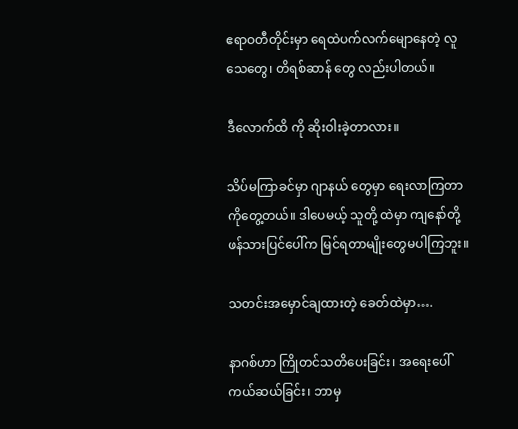ဧရာဝတီတိုင်းမှာ ရေထဲပက်လက်မျောနေတဲ့ လူသေတွေ၊ တိရစ်ဆာန် တွေ လည်းပါတယ်။

ဒီလောက်ထိ ကို ဆိုးဝါးခဲ့တာလား။

သိပ်မကြာခင်မှာ ဂျာနယ် တွေမှာ ရေးလာကြတာကိုတွေ့တယ်။ ဒါပေမယ့် သူတို့ ထဲမှာ ကျနော်တို့ ဖန်သားပြင်ပေါ်က မြင်ရတာမျိုးတွေမပါကြဘူး။

သတင်းအမှောင်ချထားတဲ့ ခေတ်ထဲမှာ….

နာဂစ်ဟာ ကြိုတင်သတိပေးခြင်း၊ အရေးပေါ်ကယ်ဆယ်ခြင်း၊ ဘာမှ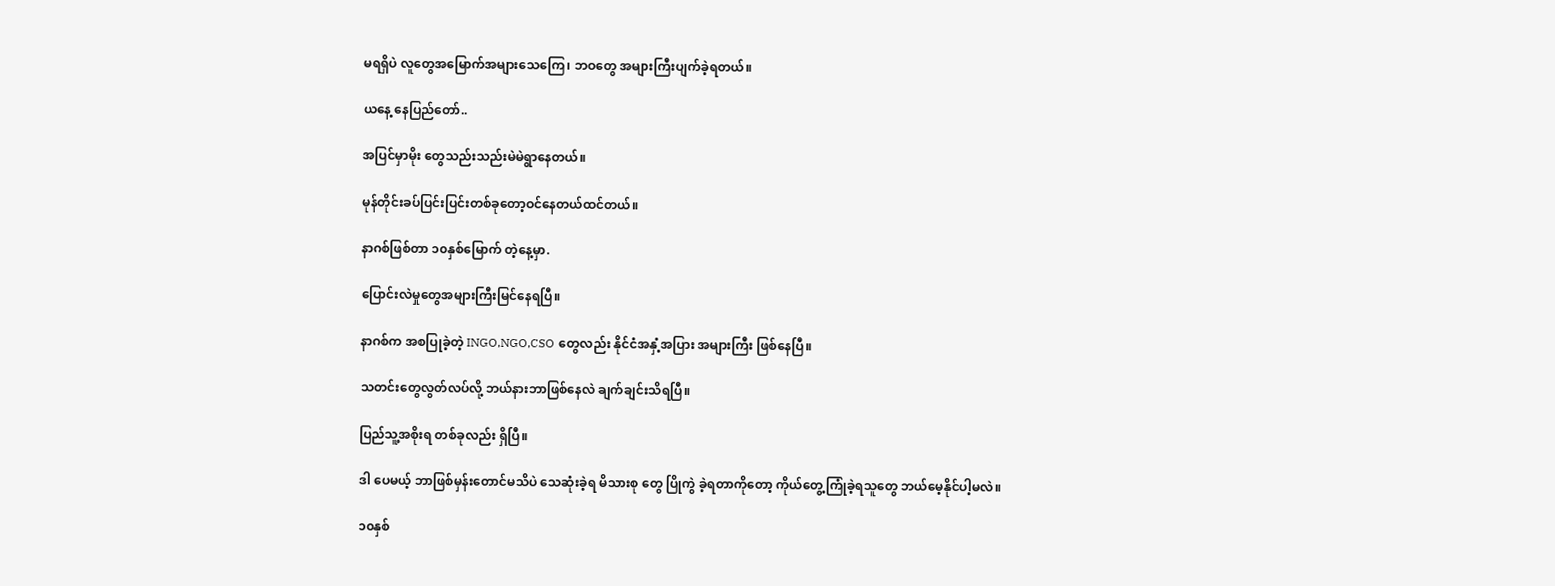မရရှိပဲ လူတွေအမြောက်အများသေကြေ၊ ဘဝတွေ အများကြီးပျက်ခဲ့ရတယ်။

ယနေ့ နေပြည်တော်..

အပြင်မှာမိုး တွေသည်းသည်းမဲမဲရွာနေတယ်။

မုန်တိုင်းခပ်ပြင်းပြင်းတစ်ခုတော့ဝင်နေတယ်ထင်တယ်။

နာဂစ်ဖြစ်တာ ၁၀နှစ်မြောက် တဲ့နေ့မှာ.

ပြောင်းလဲမှုတွေအများကြီးမြင်နေရပြီ။

နာဂစ်က အစပြုခဲ့တဲ့ INGO,NGO,CSO တွေလည်း နိုင်ငံအနှံ့အပြား အများကြီး ဖြစ်နေပြီ။

သတင်းတွေလွတ်လပ်လို့ ဘယ်နားဘာဖြစ်နေလဲ ချက်ချင်းသိရပြီ။

ပြည်သူ့အစိုးရ တစ်ခုလည်း ရှိပြီ။

ဒါ ပေမယ့် ဘာဖြစ်မှန်းတောင်မသိပဲ သေဆုံးခဲ့ရ မိသားစု တွေ ပြိုကွဲ ခဲ့ရတာကိုတော့ ကိုယ်တွေ့ကြုံခဲ့ရသူတွေ ဘယ်မေ့နိုင်ပါ့မလဲ။

၁၀နှစ်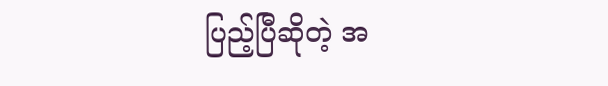ပြည့်ပြီဆိုတဲ့ အ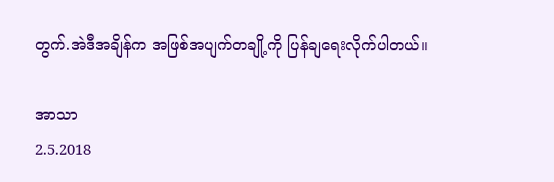တွက်.အဲဒီအချိန်က အဖြစ်အပျက်တချို့ကို ပြန်ချရေးလိုက်ပါတယ်။

အာသာ
2.5.2018